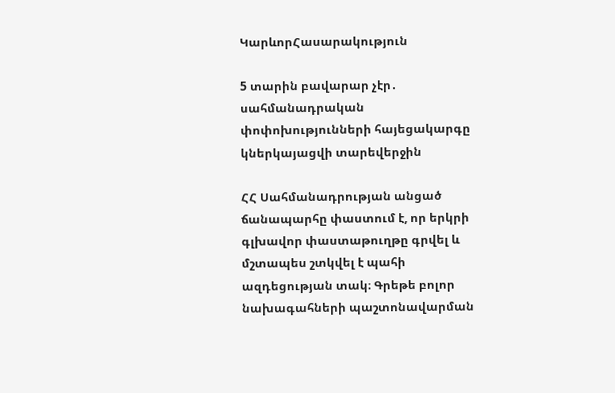ԿարևորՀասարակություն

5 տարին բավարար չէր․ սահմանադրական փոփոխությունների հայեցակարգը կներկայացվի տարեվերջին

ՀՀ Սահմանադրության անցած ճանապարհը փաստում է, որ երկրի գլխավոր փաստաթուղթը գրվել և մշտապես շտկվել է պահի ազդեցության տակ։ Գրեթե բոլոր նախագահների պաշտոնավարման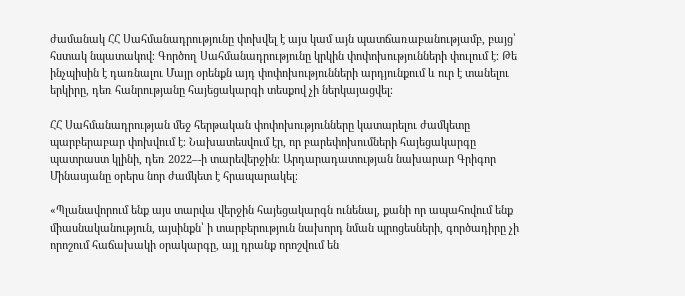ժամանակ ՀՀ Սահմանադրությունը փոխվել է այս կամ այն պատճառաբանությամբ, բայց՝ հստակ նպատակով։ Գործող Սահմանադրությունը կրկին փոփոխությունների փուլում է։ Թե ինչպիսին է դառնալու Մայր օրենքն այդ փոփոխությունների արդյունքում և ուր է տանելու երկիրը, դեռ հանրությանը հայեցակարգի տեսքով չի ներկայացվել։

ՀՀ Սահմանադրության մեջ հերթական փոփոխությունները կատարելու ժամկետը պարբերաբար փոխվում է։ Նախատեսվում էր, որ բարեփոխումների հայեցակարգը պատրաստ կլինի, դեռ 2022–-ի տարեվերջին։ Արդարադատության նախարար Գրիգոր Մինասյանը օրերս նոր ժամկետ է հրապարակել։

«Պլանավորում ենք այս տարվա վերջին հայեցակարգն ունենալ, քանի որ ապահովում ենք միասնականություն, այսինքն՝ ի տարբերություն նախորդ նման պրոցեսների, գործադիրը չի որոշում հաճախակի օրակարգը, այլ դրանք որոշվում են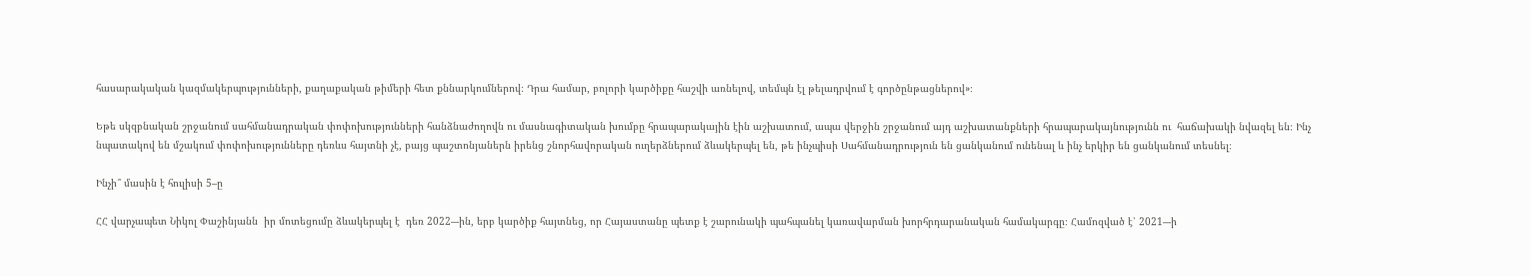հասարակական կազմակերպությունների, քաղաքական թիմերի հետ քննարկումներով։ Դրա համար, բոլորի կարծիքը հաշվի առնելով, տեմպն էլ թելադրվում է գործընթացներով»։

Եթե սկզբնական շրջանում սահմանադրական փոփոխությունների հանձնաժողովն ու մասնագիտական խումբը հրապարակային էին աշխատում, ապա վերջին շրջանում այդ աշխատանքների հրապարակայնությունն ու  հաճախակի նվազել են։ Ինչ նպատակով են մշակում փոփոխությունները դեռևս հայտնի չէ, բայց պաշտոնյաներն իրենց շնորհավորական ուղերձներում ձևակերպել են, թե ինչպիսի Սահմանադրություն են ցանկանում ունենալ և ինչ երկիր են ցանկանում տեսնել։

Ինչի՞ մասին է հուլիսի 5–ը

ՀՀ վարչապետ Նիկոլ Փաշինյանն  իր մոտեցումը ձևակերպել է  դեռ 2022–-ին, երբ կարծիք հայտնեց, որ Հայաստանը պետք է շարունակի պահպանել կառավարման խորհրդարանական համակարգը։ Համոզված է՝ 2021–-ի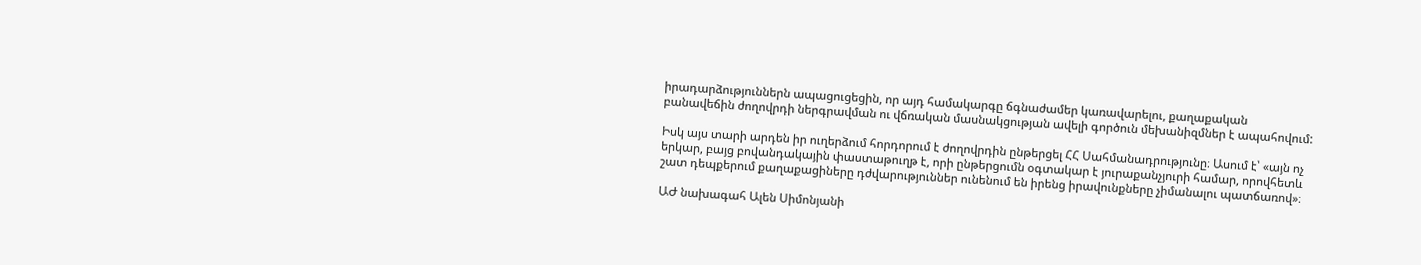իրադարձություններն ապացուցեցին, որ այդ համակարգը ճգնաժամեր կառավարելու, քաղաքական բանավեճին ժողովրդի ներգրավման ու վճռական մասնակցության ավելի գործուն մեխանիզմներ է ապահովում:

Իսկ այս տարի արդեն իր ուղերձում հորդորում է ժողովրդին ընթերցել ՀՀ Սահմանադրությունը։ Ասում է՝ «այն ոչ երկար, բայց բովանդակային փաստաթուղթ է, որի ընթերցումն օգտակար է յուրաքանչյուրի համար, որովհետև շատ դեպքերում քաղաքացիները դժվարություններ ունենում են իրենց իրավունքները չիմանալու պատճառով»։

ԱԺ նախագահ Ալեն Սիմոնյանի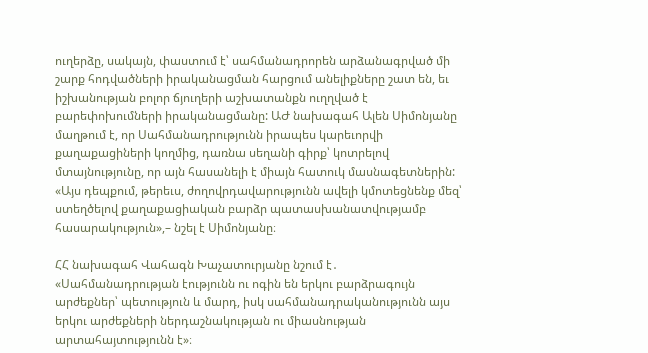ուղերձը, սակայն, փաստում է՝ սահմանադրորեն արձանագրված մի շարք հոդվածների իրականացման հարցում անելիքները շատ են, եւ իշխանության բոլոր ճյուղերի աշխատանքն ուղղված է բարեփոխումների իրականացմանը: ԱԺ նախագահ Ալեն Սիմոնյանը մաղթում է, որ Սահմանադրությունն իրապես կարեւորվի քաղաքացիների կողմից, դառնա սեղանի գիրք՝ կոտրելով մտայնությունը, որ այն հասանելի է միայն հատուկ մասնագետներին: «Այս դեպքում, թերեւս, ժողովրդավարությունն ավելի կմոտեցնենք մեզ՝ ստեղծելով քաղաքացիական բարձր պատասխանատվությամբ հասարակություն»,– նշել է Սիմոնյանը։

ՀՀ նախագահ Վահագն Խաչատուրյանը նշում է․ «Սահմանադրության էությունն ու ոգին են երկու բարձրագույն արժեքներ՝ պետություն և մարդ, իսկ սահմանադրականությունն այս երկու արժեքների ներդաշնակության ու միասնության արտահայտությունն է»։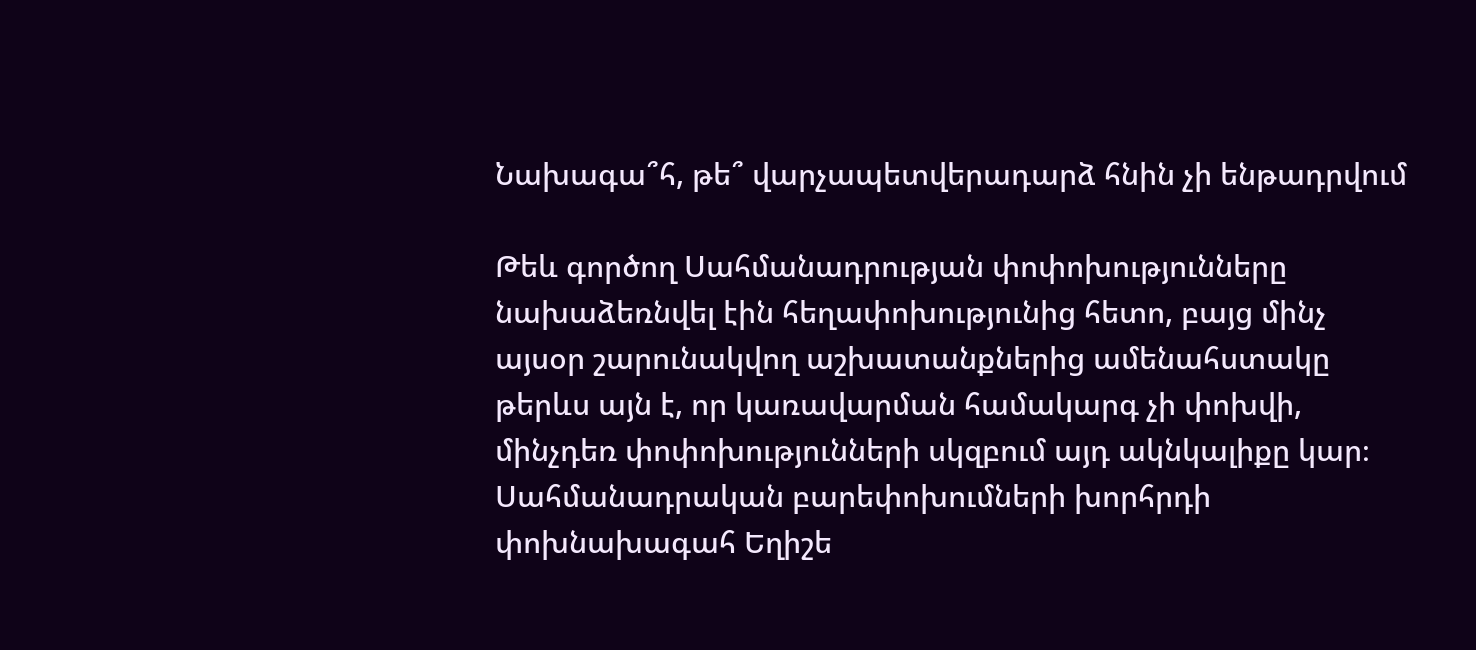Նախագա՞հ, թե՞ վարչապետվերադարձ հնին չի ենթադրվում

Թեև գործող Սահմանադրության փոփոխությունները նախաձեռնվել էին հեղափոխությունից հետո, բայց մինչ այսօր շարունակվող աշխատանքներից ամենահստակը թերևս այն է, որ կառավարման համակարգ չի փոխվի, մինչդեռ փոփոխությունների սկզբում այդ ակնկալիքը կար։ Սահմանադրական բարեփոխումների խորհրդի փոխնախագահ Եղիշե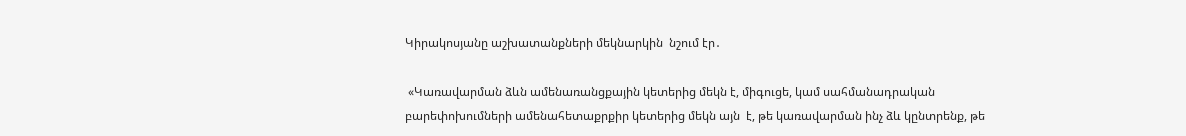Կիրակոսյանը աշխատանքների մեկնարկին  նշում էր․

 «Կառավարման ձևն ամենառանցքային կետերից մեկն է, միգուցե, կամ սահմանադրական բարեփոխումների ամենահետաքրքիր կետերից մեկն այն  է, թե կառավարման ինչ ձև կընտրենք, թե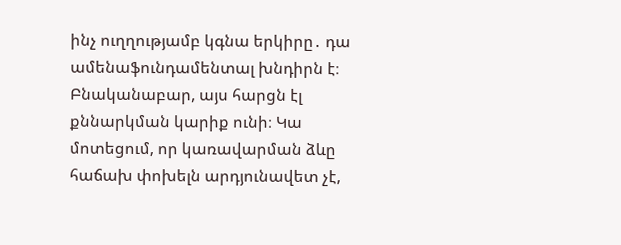ինչ ուղղությամբ կգնա երկիրը․ դա ամենաֆունդամենտալ խնդիրն է։ Բնականաբար, այս հարցն էլ քննարկման կարիք ունի։ Կա մոտեցում, որ կառավարման ձևը հաճախ փոխելն արդյունավետ չէ,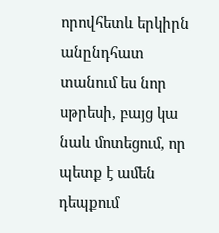որովհետև երկիրն անընդհատ տանում ես նոր սթրեսի, բայց կա նաև մոտեցում, որ պետք է ամեն դեպքում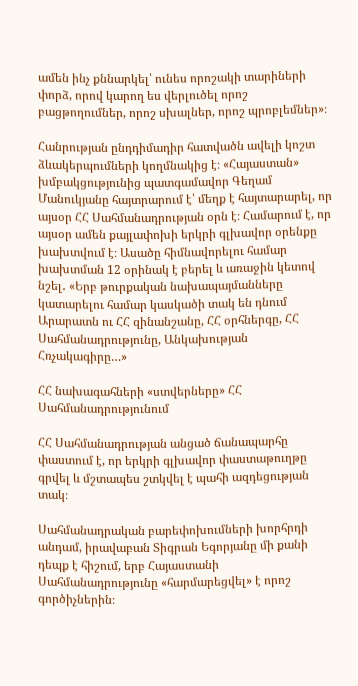ամեն ինչ քննարկել՝ ունես որոշակի տարիների փորձ, որով կարող ես վերլուծել որոշ բացթողումներ, որոշ սխալներ, որոշ պրոբլեմներ»։

Հանրության ընդդիմադիր հատվածն ավելի կոշտ ձևակերպումների կողմնակից է։ «Հայաստան» խմբակցությունից պատգամավոր Գեղամ Մանուկյանը հայտրարում է՝ մեղք է հայտարարել, որ այսօր ՀՀ Սահմանադրության օրն է։ Համարում է, որ այսօր ամեն քայլափոխի երկրի գլխավոր օրենքը խախտվում է։ Ասածը հիմնավորելու համար խախտման 12 օրինակ է բերել և առաջին կետով նշել․ «Երբ թուրքական նախապայմանները կատարելու համար կասկածի տակ են դնում Արարատն ու ՀՀ զինանշանը, ՀՀ օրհներգը, ՀՀ Սահմանադրությունը, Անկախության Հռչակագիրը…»

ՀՀ նախագահների «ստվերները» ՀՀ Սահմանադրությունում

ՀՀ Սահմանադրության անցած ճանապարհը փաստում է, որ երկրի գլխավոր փաստաթուղթը գրվել և մշտապես շտկվել է պահի ազդեցության տակ։

Սահմանադրական բարեփոխումների խորհրդի անդամ, իրավաբան Տիգրան Եգորյանը մի քանի դեպք է հիշում, երբ Հայաստանի Սահմանադրությունը «հարմարեցվել» է որոշ գործիչներին։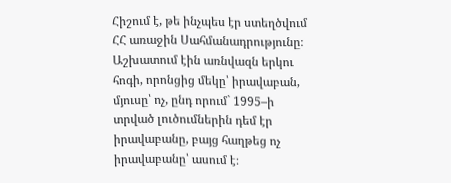Հիշում է, թե ինչպես էր ստեղծվում ՀՀ առաջին Սահմանադրությունը։ Աշխատում էին առնվազն երկու հոգի, որոնցից մեկը՝ իրավաբան, մյուսը՝ ոչ, ընդ որում` 1995–ի տրված լուծումներին դեմ էր իրավաբանը, բայց հաղթեց ոչ իրավաբանը՝ ասում է։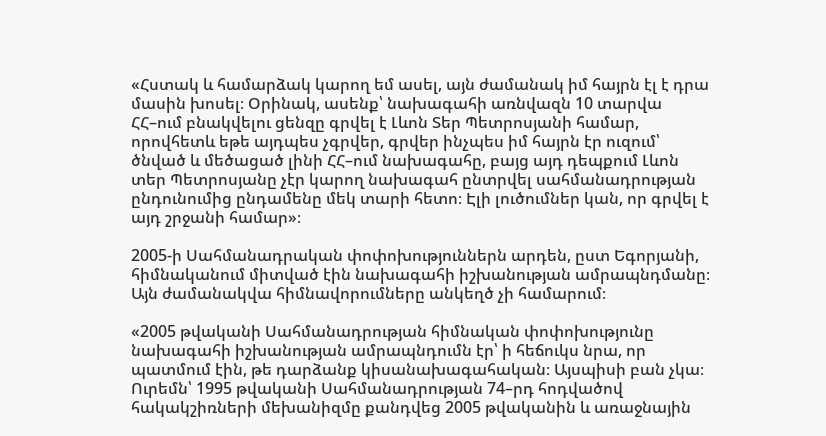«Հստակ և համարձակ կարող եմ ասել, այն ժամանակ իմ հայրն էլ է դրա մասին խոսել։ Օրինակ, ասենք՝ նախագահի առնվազն 10 տարվա ՀՀ–ում բնակվելու ցենզը գրվել է Լևոն Տեր Պետրոսյանի համար, որովհետև եթե այդպես չգրվեր, գրվեր ինչպես իմ հայրն էր ուզում՝ ծնված և մեծացած լինի ՀՀ–ում նախագահը, բայց այդ դեպքում Լևոն տեր Պետրոսյանը չէր կարող նախագահ ընտրվել սահմանադրության ընդունումից ընդամենը մեկ տարի հետո։ Էլի լուծումներ կան, որ գրվել է այդ շրջանի համար»։

2005-ի Սահմանադրական փոփոխություններն արդեն, ըստ Եգորյանի, հիմնականում միտված էին նախագահի իշխանության ամրապնդմանը։ Այն ժամանակվա հիմնավորումները անկեղծ չի համարում։

«2005 թվականի Սահմանադրության հիմնական փոփոխությունը նախագահի իշխանության ամրապնդումն էր՝ ի հեճուկս նրա, որ պատմում էին, թե դարձանք կիսանախագահական։ Այսպիսի բան չկա։ Ուրեմն՝ 1995 թվականի Սահմանադրության 74–րդ հոդվածով հակակշիռների մեխանիզմը քանդվեց 2005 թվականին և առաջնային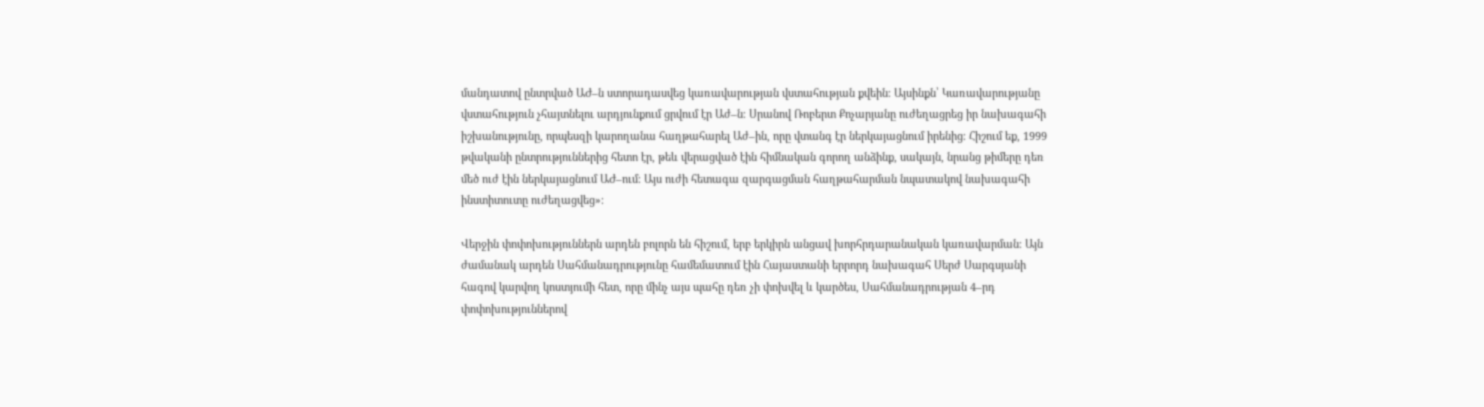մանդատով ընտրված ԱԺ–ն ստորադասվեց կառավարության վստահության քվեին։ Այսինքն՝ Կառավարությանը վստահություն չհայտնելու արդյունքում ցրվում էր Աժ–ն։ Սրանով Ռոբերտ Քոչարյանը ուժեղացրեց իր նախագահի իշխանությունը, որպեսզի կարողանա հաղթահարել Աժ–ին, որը վտանգ էր ներկայացնում իրենից։ Հիշում եք, 1999 թվականի ընտրություններից հետո էր, թեև վերացված էին հիմնական գորող անձինք, սակայն, նրանց թիմերը դեռ մեծ ուժ էին ներկայացնում ԱԺ–ում։ Այս ուժի հետագա զարգացման հաղթահարման նպատակով նախագահի ինստիտուտը ուժեղացվեց»։

Վերջին փոփոխություններն արդեն բոլորն են հիշում, երբ երկիրն անցավ խորհրդարանական կառավարման։ Այն ժամանակ արդեն Սահմանադրությունը համեմատում էին Հայաստանի երրորդ նախագահ Սերժ Սարգսյանի հագով կարվող կոստյումի հետ, որը մինչ այս պահը դեռ չի փոխվել և կարծես, Սահմանադրության 4–րդ փոփոխություններով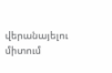վերանայելու միտում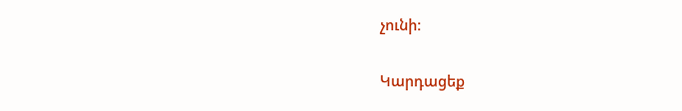չունի։

Կարդացեք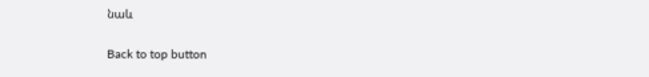նաև

Back to top button